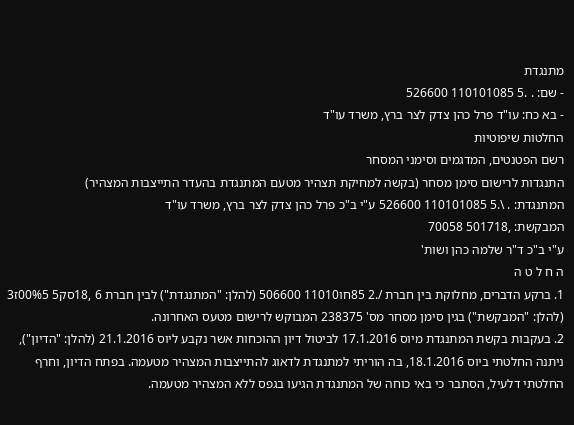מתנגדת
- שם: . .5 110101085 526600
- בא כח: עו"ד פרל כהן צדק לצר ברץ, משרד עו"ד
החלטות שיפוטיות
רשם הפטנטים, המדגמים וסימני המסחר
התנגדות לרישום סימן מסחר (בקשה למחיקת תצהיר מטעם המתנגדת בהעדר התייצבות המצהיר)
המתנגדת: . \.5 110101085 526600 ע"י ב"כ פרל כהן צדק לצר ברץ, משרד עו"ד
המבקשת: ,501718 70058
ע"י ב"כ ד"ר שלמה כהן ושות'
ה ח ל ט ה
1. ברקע הדברים, מחלוקת בין חברת /.2 85חו11010 506600 (להלן: "המתנגדת") לבין חברת 6 ,18סק5 00%5ז3 (להלן: "המבקשת") בגין סימן מסחר מס' 238375 המבוקש לרישום מטעס האחרונה.
2. בעקבות בקשת המתנגדת מיוס 17.1.2016 לביטול דיון ההוכחות אשר נקבע ליוס 21.1.2016 (להלן: "הדיון"), ניתנה החלטתי ביוס 18.1.2016, בה הוריתי למתנגדת לדאוג להתייצבות המצהיר מטעמה. בפתח הדיון, וחרף החלטתי דלעיל, הסתבר כי באי כוחה של המתנגדת הגיעו בגפס ללא המצהיר מטעמה.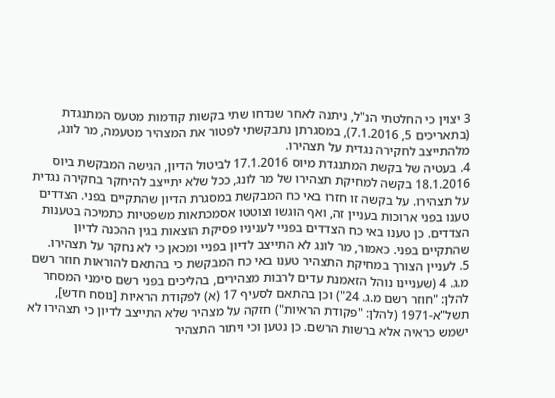3 יצוין כי החלטתי הנ"ל, ניתנה לאחר שנדחו שתי בקשות קודמות מטעס המתנגדת (בתאריכים 5, 7.1.2016), במסגרתן נתבקשתי לפטור את המצהיר מטעמה, מר לונג, מלהתייצב לחקירה נגדית על תצהירו.
4. בעטיה של בקשת המתנגדת מיוס 17.1.2016 לביטול הדיון, הגישה המבקשת ביוס 18.1.2016 בקשה למחיקת תצהירו של מר לונג, ככל שלא יתייצב להיחקר בחקירה נגדית על תצהירו. על בקשה זו חזרו באי כח המבקשת במסגרת הדיון שהתקיים בפני. הצדדים טענו בפני ארוכות בעניין זה, ואף הוגשו וצוטטו אסמכתאות משפטיות כתמיכה בטענות הצדדים. כן טענו באי כח הצדדים בפניי לעניניו פסיקת הוצאות בגין ההכנה לדיון שהתקיים בפני. כאמור, מר לונג לא התייצב לדיון בפניי ומכאן כי לא נחקר על תצהירו.
5. לעניין הצורך במחיקת התצהיר טענו באי כח המבקשת כי בהתאם להוראות חוזר רשם מ.ג. 4 (שעניינו נוהל הזאמנת עדים לרבות מצהירים, בהליכים בפני רשם סימני המסחר להלן: "חוזר רשם מ.ג. 24") וכן בהתאם לסעיף 17 (א) לפקודת הראיות [נוסח חדש], תשל"א-1971 (להלן: "פקודת הראיות") חזקה על מצהיר שלא התייצב לדיון כי תצהירו לא ישמש כראיה אלא ברשות הרשם. כן נטען וכי ויתור התצהיר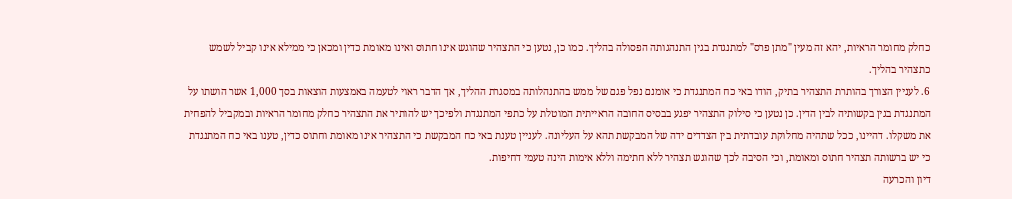כחלק מחומר הראיות, יהא זה מעין "מתן פרס" למתנגדת בגין התנהגותה הפסולה בהליך. כמו כן, נטען כי התצהיר שהוגש אינו חתוס ואינו מאומת כדין ומכאן כי ממילא אינו קביל לשמש כתצהיר בהליך.
6. לעניין הצורך בהותרת התצהיר בתיק, הודו באי כח המתנגדת כי אומנם נפל פגם של ממש בהתנהלותה במסגרת ההליך, אך הדבר ראוי לטעמה באמצעות הוצאות בסך 1,000 אשר הושתו על המתנגדת בגין בקשותיה לבין הדין. כן נטען כי סילוק התצהיר יפגע בבסיס החובה הראייתית המוטלת על כתפי המתנגדת ולפיכך יש להותיר את התצהיר כחלק מחומר הראיות ובמקביל להפחית את משקלו. דהיינו, ככל שתהיה מחלוקת עובדתית בין הצדדים ידה של המבקשת תהא על העליונה. לעניין טענת באי כח המבקשת כי התצהיר אינו מאומת וחתוס כדין, טענו באי כח המתנגדת כי יש ברשותה תצהיר חתוס ומאומת, וכי הסיבה לכך שהוגש תצהיר ללא חתימה וללא אימות הינה טעמי דחיפות.
דיון והכרעה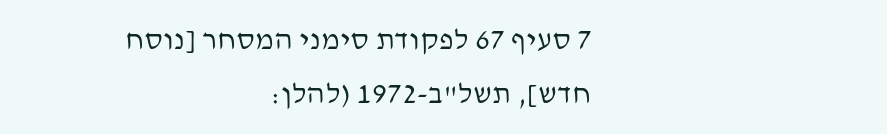7 סעיף 67 לפקודת סימני המסחר [נוסח חדש], תשל"ב-1972 (להלן: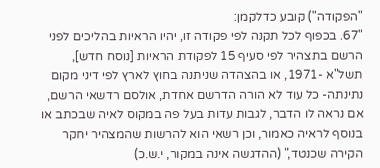"הפקודה") קובע כדלקמן:
"67. בכפוף לכל תקנה לפי פקודה זו, יהיו הראיות בהליכים לפני הרשם בתצהיר לפי סעיף 15 לפקודת הראיות [נוסח חדש], תשל"א -1971, או בהצהדה שניתנה בחוץ לארץ לפי דיני מקום נתינתה- כל עוד לא הורה הדרשם אחדת, אולסם רדשאי הרשם, אם נראה לו הדבר, לגבות עדות בעל פה במקוס לאיה שבכתב או בנוסף לראיה כאמור, וכן רשאי הוא להרשות שהמצהיר יחקר הקירה שכנטד," (ההדגשה אינה במקור, י.ש.כ)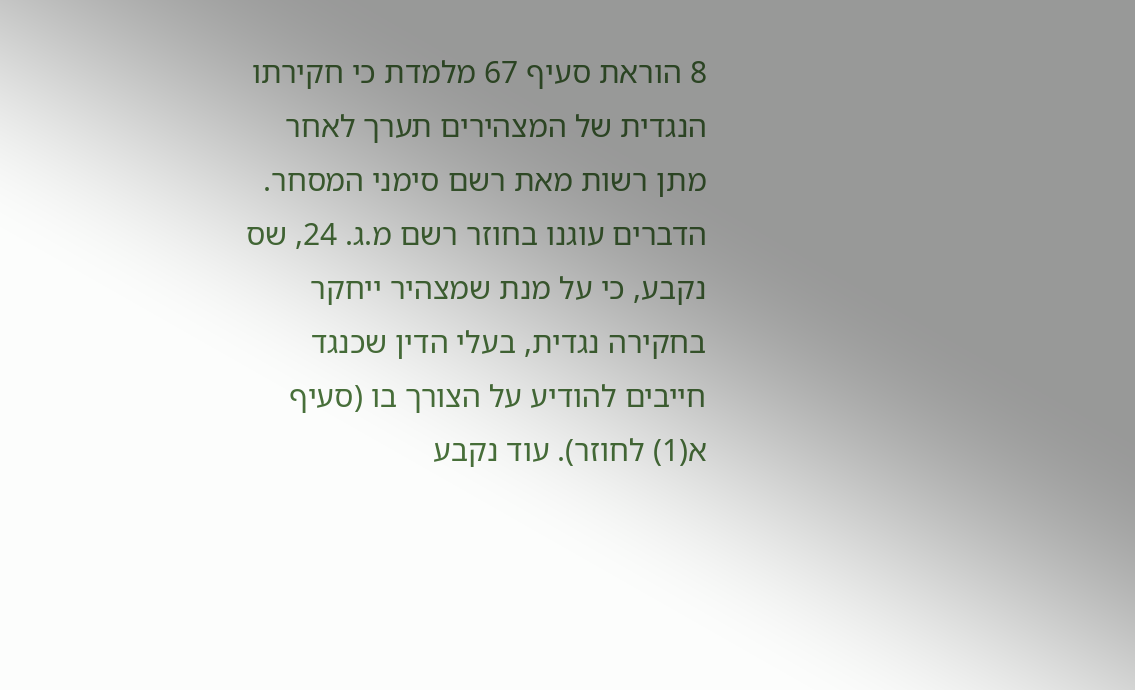8 הוראת סעיף 67 מלמדת כי חקירתו הנגדית של המצהירים תערך לאחר מתן רשות מאת רשם סימני המסחר. הדברים עוגנו בחוזר רשם מ.ג. 24, שס נקבע, כי על מנת שמצהיר ייחקר בחקירה נגדית, בעלי הדין שכנגד חייבים להודיע על הצורך בו (סעיף א(1) לחוזר). עוד נקבע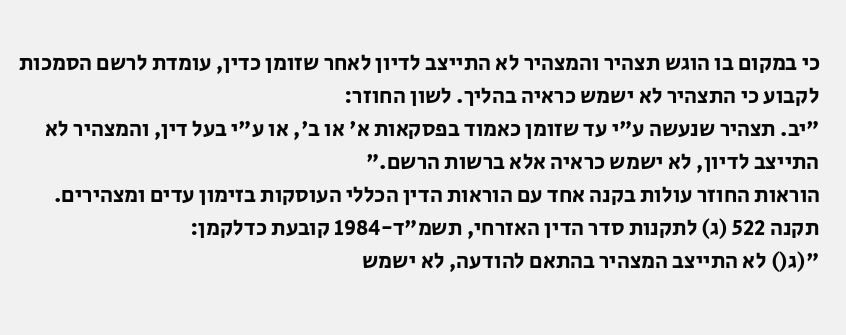כי במקום בו הוגש תצהיר והמצהיר לא התייצב לדיון לאחר שזומן כדין, עומדת לרשם הסמכות לקבוע כי התצהיר לא ישמש כראיה בהליך. לשון החוזר:
"יב. תצהיר שנעשה ע"י עד שזומן כאמוד בפסקאות א' או ב', או ע"י בעל דין, והמצהיר לא התייצב לדיון, לא ישמש כראיה אלא ברשות הרשם."
הוראות החוזר עולות בקנה אחד עם הוראות הדין הכללי העוסקות בזימון עדים ומצהירים. תקנה 522 (ג) לתקנות סדר הדין האזרחי, תשמ"ד-1984 קובעת כדלקמן:
"(ג() לא התייצב המצהיר בהתאם להודעה, לא ישמש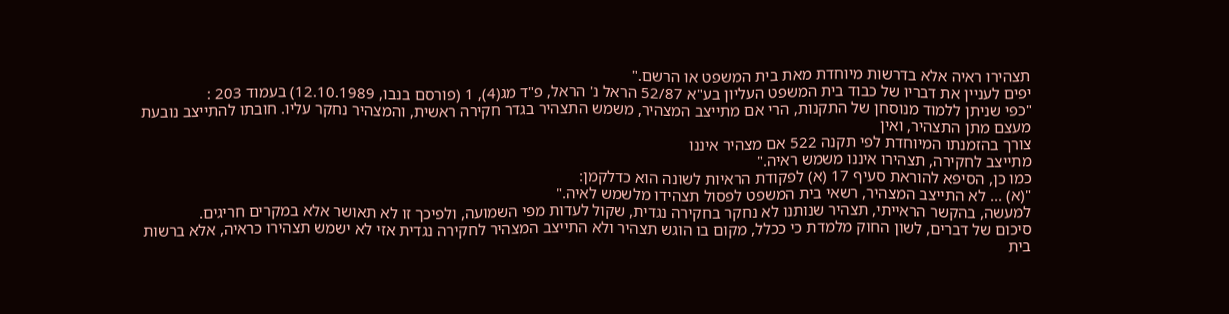תצהירו ראיה אלא בדרשות מיוחדת מאת בית המשפט או הרשם."
יפים לעניין את דבריו של כבוד בית המשפט העליון בע"א 52/87 הראל נ' הראל, פ"ד מג(4), 1 (פורסם בנבו, 12.10.1989) בעמוד 203 :
"כפי שניתן ללמוד מנוסחן של התקנות, הרי אם מתייצב המצהיר, משמש התצהיר בגדר חקירה ראשית, והמצהיר נחקר עליו. חובתו להתייצב נובעת מעצם מתן התצהיר, ואין
צורך בהזמנתו המיוחדת לפי תקנה 522 אם מצהיר איננו
מתייצב לחקירה, תצהירו איננו משמש ראיה."
כמו כן, הסיפא להוראת סעיף 17 (א) לפקודת הראיות לשונה הוא כדלקמן:
"(א) ... לא התייצב המצהיר, רשאי בית המשפט לפסול תצהידו מלשמש לאיה."
למעשה, בהקשר הראייתי, תצהיר שנותנו לא נחקר בחקירה נגדית, שקול לעדות מפי השמועה, ולפיכך זו לא תאושר אלא במקרים חריגים.
סיכום של דברים, לשון החוק מלמדת כי ככלל, מקום בו הוגש תצהיר ולא התייצב המצהיר לחקירה נגדית אזי לא ישמש תצהירו כראיה, אלא ברשות בית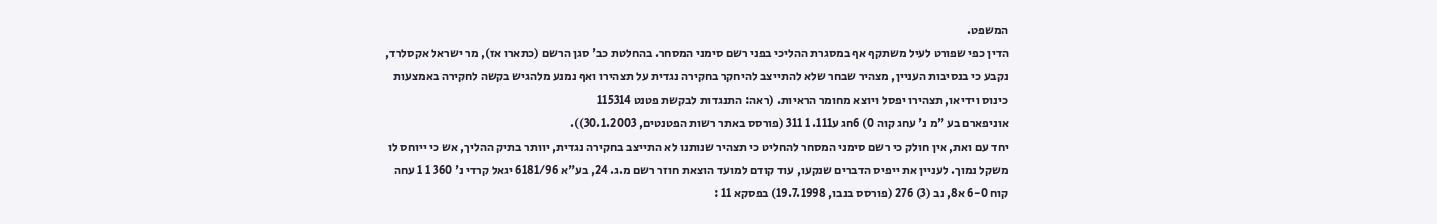המשפט.
הדין כפי שפורט לעיל משתקף אף במסגרת ההליכי בפני רשם סימני המסחר. בהחלטת כב' סגן הרשם (כתארו אז), מר ישראל אקסלרד, נקבע כי בנסיבות העניין, מצהיר שבחר שלא להתייצב להיחקר בחקירה נגדית על תצהירו ואף נמנע מלהגיש בקשה לחקירה באמצעות כינוס וידיאו, תצהירו יפסל ויוצא מחומר הראיות. (ראה: התנגדות לבקשת פטנט 115314
אוניפארם בע "מ נ' עחג קוה 0) 6חג ע111. 1 311 (פורסס באתר רשות הפטנטים, 30.1.2003)).
יחד עם ואת, אין חולק כי רשם סימני המסחר להחליט כי תצהיר שנותנו לא התייצב בחקירה נגדית, יוותר בתיק ההליך, אש כי ייוחס לו משקל נמוך. לעניין את ייפיס הדברים שנקעו, עוד קודם למועד הוצאת חוזר רשם מ.ג. 24, בע"א 6181/96 יגאל קרדי נ' 360 1 1 עחה קוח 6-0 א8, נב (3) 276 (פורסס בנבו, 19.7.1998) בפסקא 11 :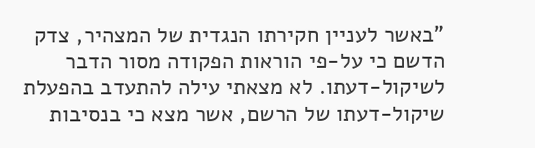"באשר לעניין חקירתו הנגדית של המצהיר, צדק הדשם כי על-פי הוראות הפקודה מסור הדבר לשיקול-דעתו. לא מצאתי עילה להתעדב בהפעלת שיקול-דעתו של הרשם, אשר מצא כי בנסיבות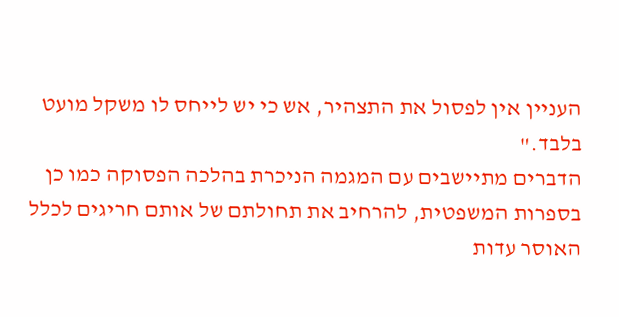העניין אין לפסול את התצהיר, אש כי יש לייחס לו משקל מועט בלבד."
הדברים מתיישבים עם המגמה הניכרת בהלכה הפסוקה כמו כן בספרות המשפטית, להרחיב את תחולתם של אותם חריגים לכלל האוסר עדות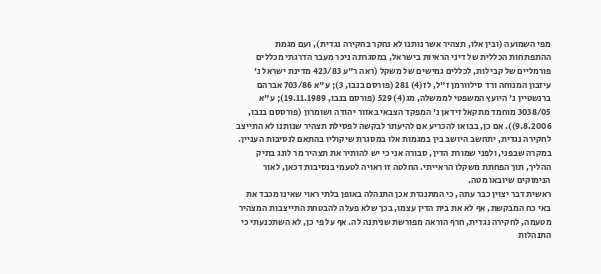מפי השמועה (ובין אלו, תצהיר אשר נותנו לא נחקר בחקירה נגדית), ועם מגמת ההתפתחות הכללית של דיני הראיות בישראל, במסגרתה ניכר מעבר הדרגתי מכללים פורמליים של קבילות, לכללים גמישים של משקל (ראה ר"ע 423/83 מדינת ישראל נ' עיזבון המנוחה ורד סילוורמן ז"ל, לז(4) 281 (פורסם בנבו, 3); ע"א 703/86 אברהם ברנשטיין נ' היועץ המשפטי לממשלה, מג(4) 529 (פורסם בנבו, 19.11.1989); ע"א 3038/05 מוחמד מתקאל זידאן נ' המפקד הצבאי באזור יהודה ושומרון (פורססם בנבו, 9.8.2006)). אם כן, בבואו להכריע אם להיעתר לבקשה לפסילת תצהיר שנותנו לא התייצב לחקירה נגדית, יתחשב היושב בין במגמות אלו במסגרת שיקוליו בהתאם לנסיבות העניין.
במקרה שבפני, ולפני שמורת הדין, סבורה אני כי יש להותיר את תצהיר מר לונג בתיק ההליך, תוך הפחתת משקלו הראייתי. החלטה זו ראויה לטעמי בנסיבות דכאן, לאור הנימוקים שיובאו מטה.
ראשית דבר יצוין כבר עתה, כי המתנגדת אכן התנהלה באופן בלתי ראוי שאינו מכבד את באי כח המבקשת, אף לא את בית הדין עצמו, בכך שלא פעלה להבטחת התייצבות המצהיר מטעמה, לחקירה נגדית, חרף הוראה מפורשת שניתנה לה. אף על פי כן, לא השתכנעתי כי התנהלות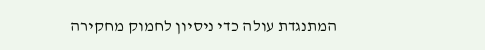המתנגדת עולה כדי ניסיון לחמוק מחקירה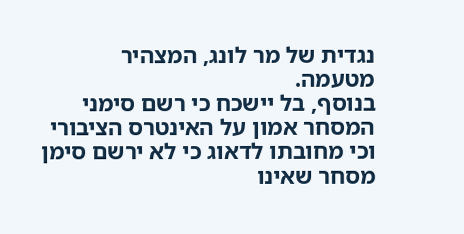נגדית של מר לונג, המצהיר מטעמה.
בנוסף, בל יישכח כי רשם סימני המסחר אמון על האינטרס הציבורי וכי מחובתו לדאוג כי לא ירשם סימן מסחר שאינו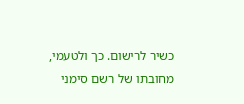כשיר לרישום. כך ולטעמי, מחובתו של רשם סימני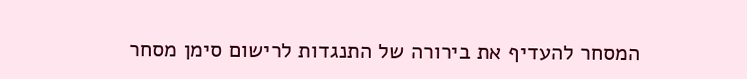המסחר להעדיף את בירורה של התנגדות לרישום סימן מסחר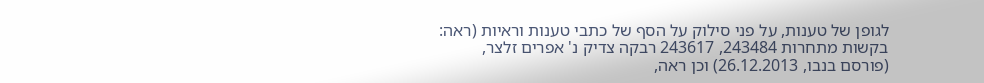לגופן של טענות, על פני סילוק על הסף של כתבי טענות וראיות (ראה: בקשות מתחרות 243484, 243617 רבקה צדיק נ' אפרים זלצר, (פורסם בנבו, 26.12.2013) וכן ראה,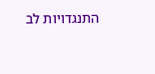התנגדויות לב